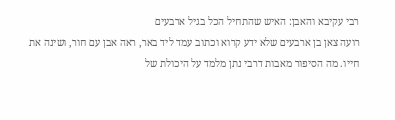רבי עקיבא והאבן: האיש שהתחיל הכל בגיל ארבעים
רועה צאן בן ארבעים שלא ידע קרוא וכתוב עמד ליד באר, ראה אבן עם חור, ושינה את חייו. מה הסיפור מאבות דרבי נתן מלמד על היכולת של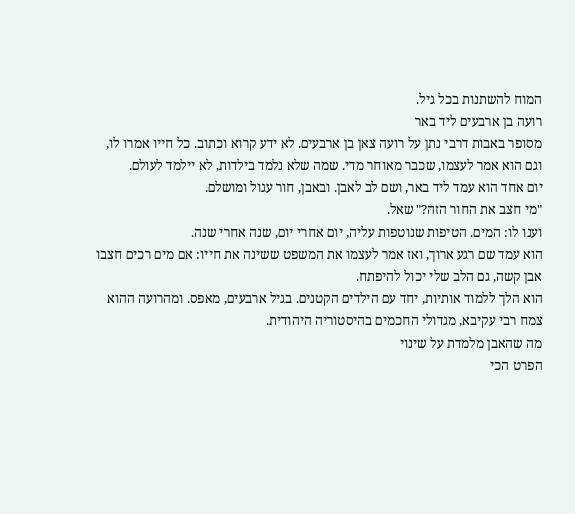המוח להשתנות בכל גיל.
רועה בן ארבעים ליד באר
מסופר באבות דרבי נתן על רועה צאן בן ארבעים. לא ידע קרוא וכתוב. כל חייו אמרו לו, וגם הוא אמר לעצמו, שכבר מאוחר מדי. שמה שלא נלמד בילדות, לא יילמד לעולם.
יום אחד הוא עמד ליד באר, ושם לב לאבן. ובאבן, חור עגול ומושלם.
"מי חצב את החור הזה?" שאל.
וענו לו: המים. הטיפות שנוטפות עליה, יום אחרי יום, שנה אחרי שנה.
הוא עמד שם רגע ארוך, ואז אמר לעצמו את המשפט ששינה את חייו: אם מים רכים חצבו אבן קשה, גם הלב שלי יכול להיפתח.
הוא הלך ללמוד אותיות, יחד עם הילדים הקטנים. בגיל ארבעים, מאפס. ומהרועה ההוא צמח רבי עקיבא, מגדולי החכמים בהיסטוריה היהודית.
מה שהאבן מלמדת על שינוי
הפרט הכי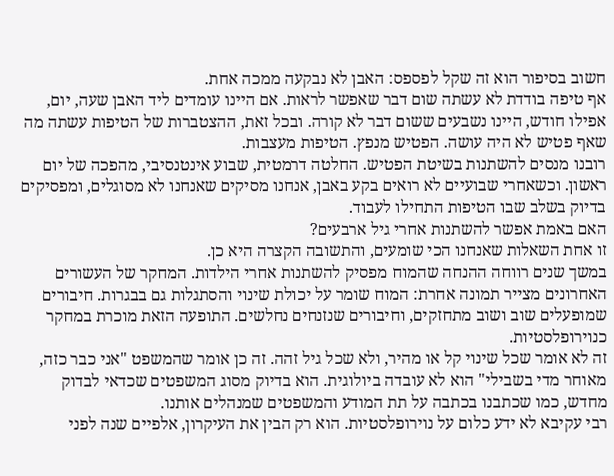חשוב בסיפור הוא זה שקל לפספס: האבן לא נבקעה ממכה אחת.
אף טיפה בודדת לא עשתה שום דבר שאפשר לראות. אם היינו עומדים ליד האבן שעה, יום, אפילו חודש, היינו נשבעים ששום דבר לא קורה. ובכל זאת, ההצטברות של הטיפות עשתה מה שאף פטיש לא היה עושה. הפטיש מנפץ. הטיפות מעצבות.
רובנו מנסים להשתנות בשיטת הפטיש. החלטה דרמטית, שבוע אינטנסיבי, מהפכה של יום ראשון. וכשאחרי שבועיים לא רואים בקע באבן, אנחנו מסיקים שאנחנו לא מסוגלים, ומפסיקים בדיוק בשלב שבו הטיפות התחילו לעבוד.
האם באמת אפשר להשתנות אחרי גיל ארבעים?
זו אחת השאלות שאנחנו הכי שומעים, והתשובה הקצרה היא כן.
במשך שנים רווחה ההנחה שהמוח מפסיק להשתנות אחרי הילדות. המחקר של העשורים האחרונים מצייר תמונה אחרת: המוח שומר על יכולת שינוי והסתגלות גם בבגרות. חיבורים שמופעלים שוב ושוב מתחזקים, וחיבורים שנזנחים נחלשים. התופעה הזאת מוכרת במחקר כנוירופלסטיות.
זה לא אומר שכל שינוי קל או מהיר, ולא שכל גיל זהה. זה כן אומר שהמשפט "אני כבר כזה, מאוחר מדי בשבילי" הוא לא עובדה ביולוגית. הוא בדיוק מסוג המשפטים שכדאי לבדוק מחדש, כמו שכתבנו בכתבה על תת המודע והמשפטים שמנהלים אותנו.
רבי עקיבא לא ידע כלום על נוירופלסטיות. הוא רק הבין את העיקרון, אלפיים שנה לפני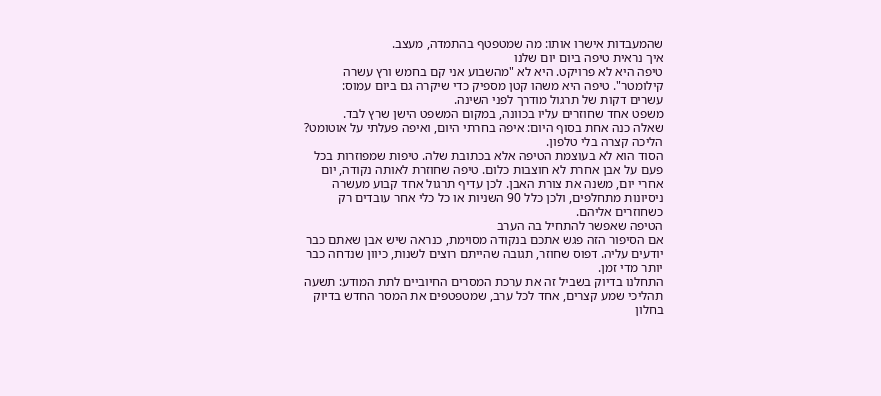שהמעבדות אישרו אותו: מה שמטפטף בהתמדה, מעצב.
איך נראית טיפה ביום יום שלנו
טיפה היא לא פרויקט. היא לא "מהשבוע אני קם בחמש ורץ עשרה קילומטר". טיפה היא משהו קטן מספיק כדי שיקרה גם ביום עמוס:
עשרים דקות של תרגול מודרך לפני השינה.
משפט אחד שחוזרים עליו בכוונה, במקום המשפט הישן שרץ לבד.
שאלה כנה אחת בסוף היום: איפה בחרתי היום, ואיפה פעלתי על אוטומט?
הליכה קצרה בלי טלפון.
הסוד הוא לא בעוצמת הטיפה אלא בכתובת שלה. טיפות שמפוזרות בכל פעם על אבן אחרת לא חוצבות כלום. טיפה שחוזרת לאותה נקודה, יום אחרי יום, משנה את צורת האבן. לכן עדיף תרגול אחד קבוע מעשרה ניסיונות מתחלפים, ולכן כלל 90 השניות או כל כלי אחר עובדים רק כשחוזרים אליהם.
הטיפה שאפשר להתחיל בה הערב
אם הסיפור הזה פגש אתכם בנקודה מסוימת, כנראה שיש אבן שאתם כבר יודעים עליה. דפוס שחוזר, תגובה שהייתם רוצים לשנות, כיוון שנדחה כבר יותר מדי זמן.
התחלנו בדיוק בשביל זה את ערכת המסרים החיוביים לתת המודע: תשעה תהליכי שמע קצרים, אחד לכל ערב, שמטפטפים את המסר החדש בדיוק בחלון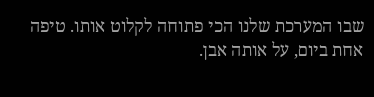שבו המערכת שלנו הכי פתוחה לקלוט אותו. טיפה אחת ביום, על אותה אבן.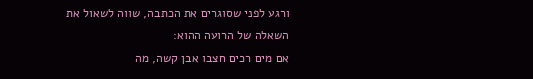ורגע לפני שסוגרים את הכתבה, שווה לשאול את השאלה של הרועה ההוא:
אם מים רכים חצבו אבן קשה, מה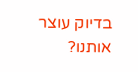בדיוק עוצר אותנו?